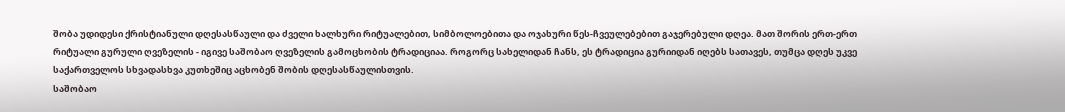შობა უდიდესი ქრისტიანული დღესასწაული და ძველი ხალხური რიტუალებით, სიმბოლოებითა და ოჯახური წეს-ჩვეულებებით გაჯერებული დღეა. მათ შორის ერთ-ერთ რიტუალი გურული ღვეზელის - იგივე საშობაო ღვეზელის გამოცხობის ტრადიციაა. როგორც სახელიდან ჩანს, ეს ტრადიცია გურიიდან იღებს სათავეს, თუმცა დღეს უკვე საქართველოს სხვადასხვა კუთხეშიც აცხობენ შობის დღესასწაულისთვის.
საშობაო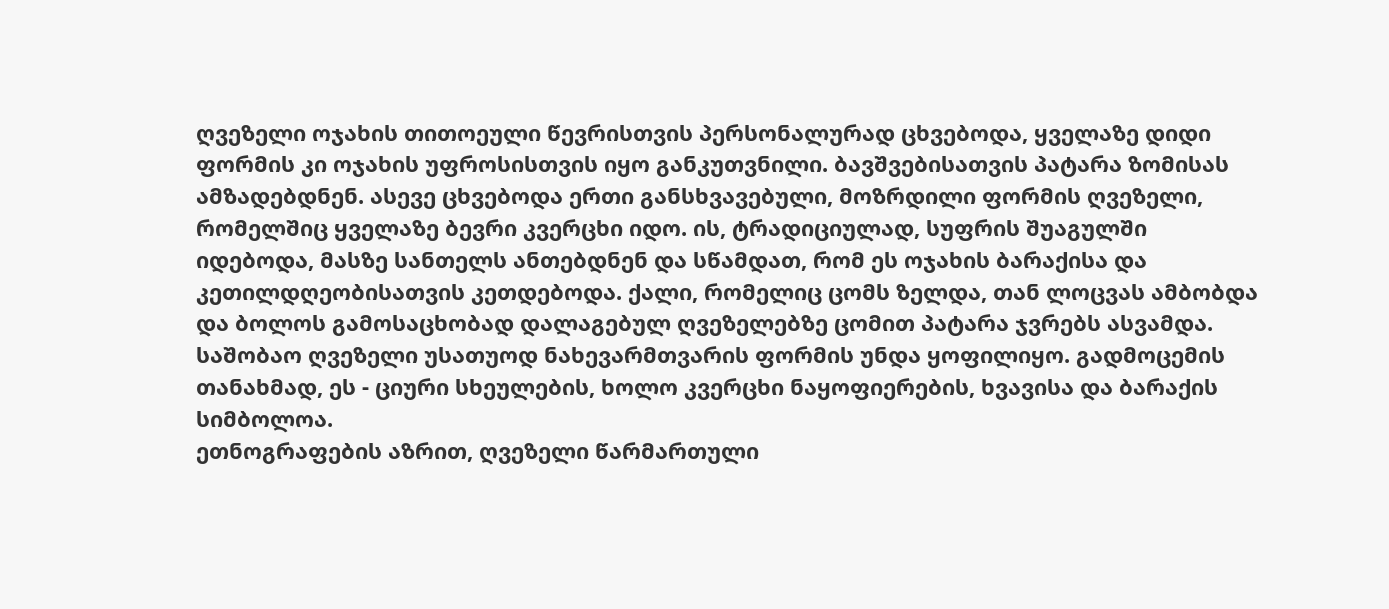ღვეზელი ოჯახის თითოეული წევრისთვის პერსონალურად ცხვებოდა, ყველაზე დიდი ფორმის კი ოჯახის უფროსისთვის იყო განკუთვნილი. ბავშვებისათვის პატარა ზომისას ამზადებდნენ. ასევე ცხვებოდა ერთი განსხვავებული, მოზრდილი ფორმის ღვეზელი, რომელშიც ყველაზე ბევრი კვერცხი იდო. ის, ტრადიციულად, სუფრის შუაგულში იდებოდა, მასზე სანთელს ანთებდნენ და სწამდათ, რომ ეს ოჯახის ბარაქისა და კეთილდღეობისათვის კეთდებოდა. ქალი, რომელიც ცომს ზელდა, თან ლოცვას ამბობდა და ბოლოს გამოსაცხობად დალაგებულ ღვეზელებზე ცომით პატარა ჯვრებს ასვამდა. საშობაო ღვეზელი უსათუოდ ნახევარმთვარის ფორმის უნდა ყოფილიყო. გადმოცემის თანახმად, ეს - ციური სხეულების, ხოლო კვერცხი ნაყოფიერების, ხვავისა და ბარაქის სიმბოლოა.
ეთნოგრაფების აზრით, ღვეზელი წარმართული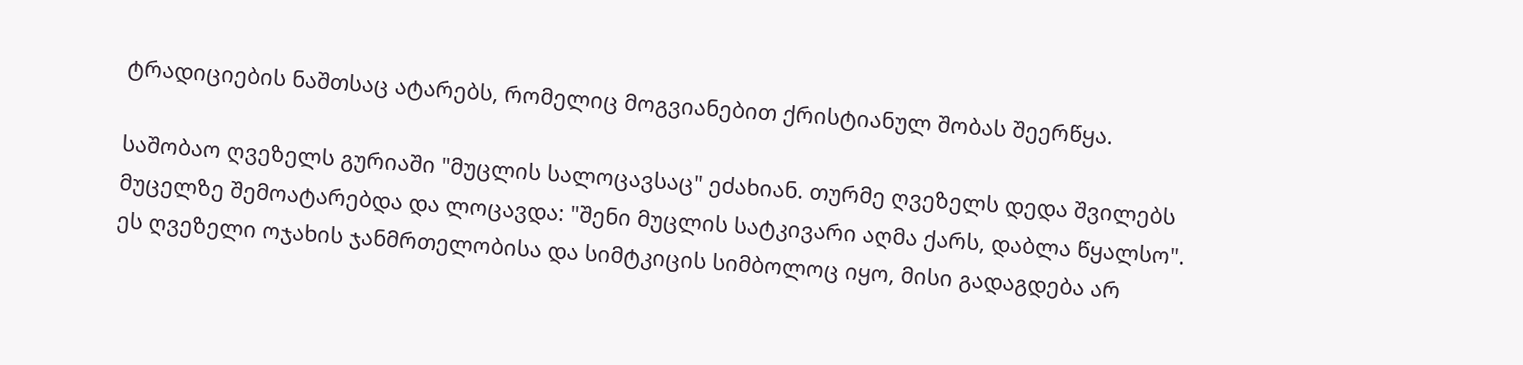ტრადიციების ნაშთსაც ატარებს, რომელიც მოგვიანებით ქრისტიანულ შობას შეერწყა.

საშობაო ღვეზელს გურიაში "მუცლის სალოცავსაც" ეძახიან. თურმე ღვეზელს დედა შვილებს მუცელზე შემოატარებდა და ლოცავდა: "შენი მუცლის სატკივარი აღმა ქარს, დაბლა წყალსო".
ეს ღვეზელი ოჯახის ჯანმრთელობისა და სიმტკიცის სიმბოლოც იყო, მისი გადაგდება არ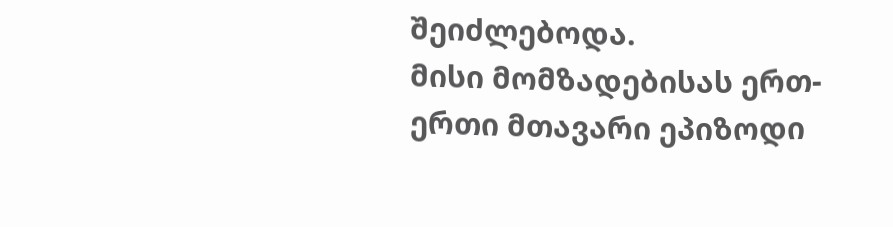შეიძლებოდა.
მისი მომზადებისას ერთ-ერთი მთავარი ეპიზოდი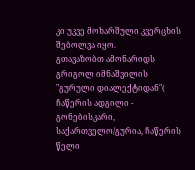კი უკვე მოხარშული კვერცხის შებოლვა იყო.
გთავაზობთ ამონარიდს გრიგოლ იმნაშვილის "გურული დიალექტიდან"( ჩაწერის ადგილი - გონებისკარი, საქართველო/გურია, ჩაწერის წელი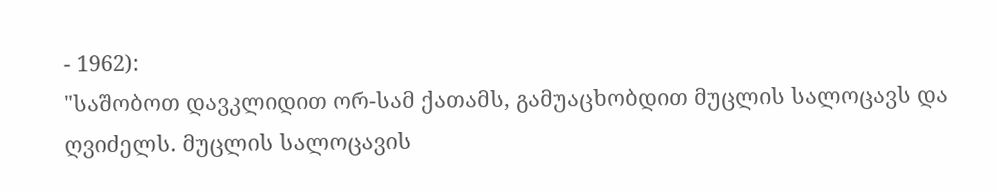- 1962):
"საშობოთ დავკლიდით ორ-სამ ქათამს, გამუაცხობდით მუცლის სალოცავს და ღვიძელს. მუცლის სალოცავის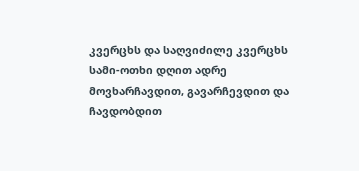კვერცხს და საღვიძილე კვერცხს სამი-ოთხი დღით ადრე მოვხარჩავდით, გავარჩევდით და ჩავდობდით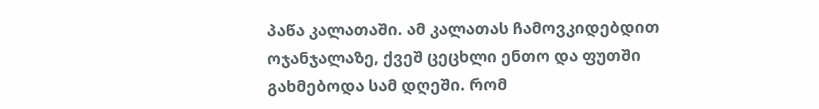პაწა კალათაში. ამ კალათას ჩამოვკიდებდით ოჯანჯალაზე, ქვეშ ცეცხლი ენთო და ფუთში გახმებოდა სამ დღეში. რომ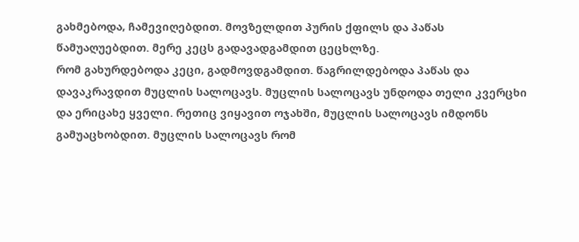გახმებოდა, ჩამევიღებდით. მოვზელდით პურის ქფილს და პაწას წამუაღუებდით. მერე კეცს გადავადგამდით ცეცხლზე.
რომ გახურდებოდა კეცი, გადმოვდგამდით. წაგრილდებოდა პაწას და დავაკრავდით მუცლის სალოცავს. მუცლის სალოცავს უნდოდა თელი კვერცხი და ერიცახე ყველი. რეთიც ვიყავით ოჯახში, მუცლის სალოცავს იმდონს გამუაცხობდით. მუცლის სალოცავს რომ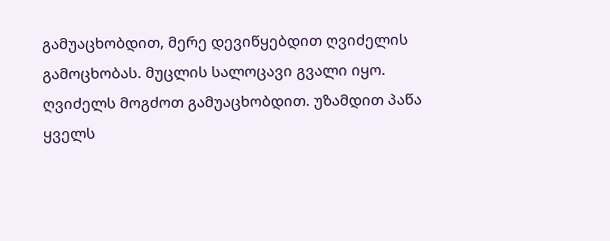გამუაცხობდით, მერე დევიწყებდით ღვიძელის გამოცხობას. მუცლის სალოცავი გვალი იყო. ღვიძელს მოგძოთ გამუაცხობდით. უზამდით პაწა ყველს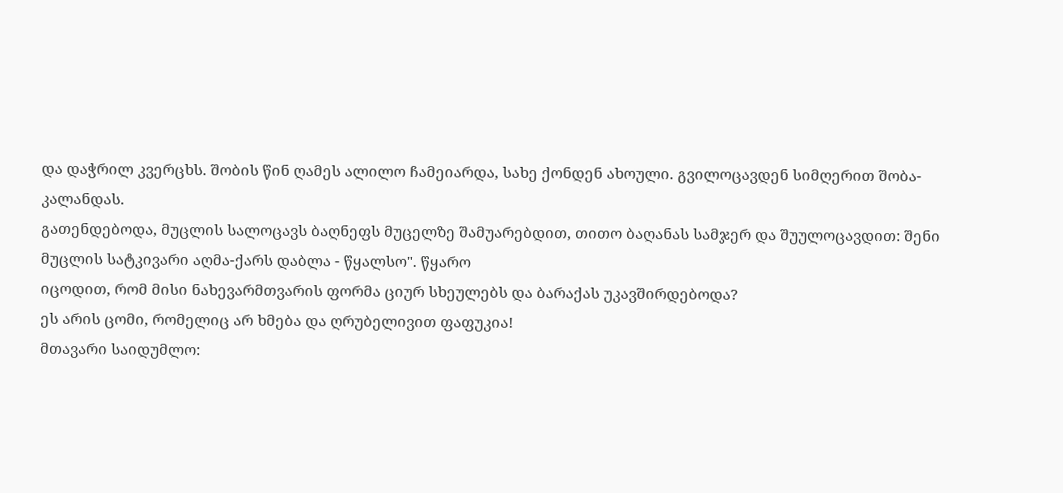და დაჭრილ კვერცხს. შობის წინ ღამეს ალილო ჩამეიარდა, სახე ქონდენ ახოული. გვილოცავდენ სიმღერით შობა-კალანდას.
გათენდებოდა, მუცლის სალოცავს ბაღნეფს მუცელზე შამუარებდით, თითო ბაღანას სამჯერ და შუულოცავდით: შენი მუცლის სატკივარი აღმა-ქარს დაბლა - წყალსო". წყარო
იცოდით, რომ მისი ნახევარმთვარის ფორმა ციურ სხეულებს და ბარაქას უკავშირდებოდა?
ეს არის ცომი, რომელიც არ ხმება და ღრუბელივით ფაფუკია!
მთავარი საიდუმლო: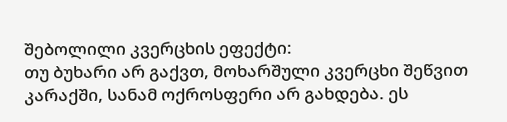შებოლილი კვერცხის ეფექტი:
თუ ბუხარი არ გაქვთ, მოხარშული კვერცხი შეწვით კარაქში, სანამ ოქროსფერი არ გახდება. ეს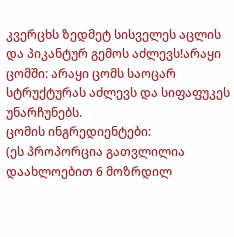კვერცხს ზედმეტ სისველეს აცლის და პიკანტურ გემოს აძლევს!არაყი ცომში: არაყი ცომს საოცარ სტრუქტურას აძლევს და სიფაფუკეს უნარჩუნებს.
ცომის ინგრედიენტები:
(ეს პროპორცია გათვლილია დაახლოებით 6 მოზრდილ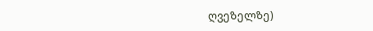ღვეზელზე)